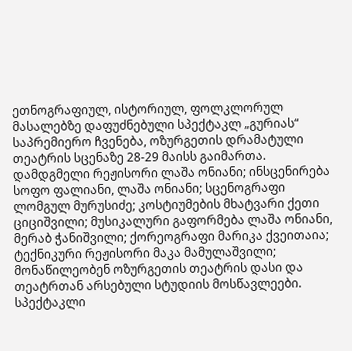ეთნოგრაფიულ, ისტორიულ, ფოლკლორულ მასალებზე დაფუძნებული სპექტაკლ „გურიას“ საპრემიერო ჩვენება, ოზურგეთის დრამატული თეატრის სცენაზე 28-29 მაისს გაიმართა.
დამდგმელი რეჟისორი ლაშა ონიანი; ინსცენირება სოფო ფალიანი, ლაშა ონიანი; სცენოგრაფი ლომგულ მურუსიძე; კოსტიუმების მხატვარი ქეთი ციციშვილი; მუსიკალური გაფორმება ლაშა ონიანი, მერაბ ჭანიშვილი; ქორეოგრაფი მარიკა ქვეითაია; ტექნიკური რეჟისორი მაკა მამულაშვილი; მონაწილეობენ ოზურგეთის თეატრის დასი და თეატრთან არსებული სტუდიის მოსწავლეები.
სპექტაკლი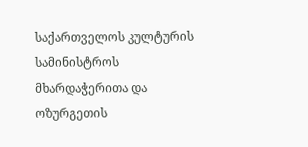საქართველოს კულტურის სამინისტროს მხარდაჭერითა და ოზურგეთის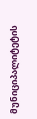მუნიციპალიტეტის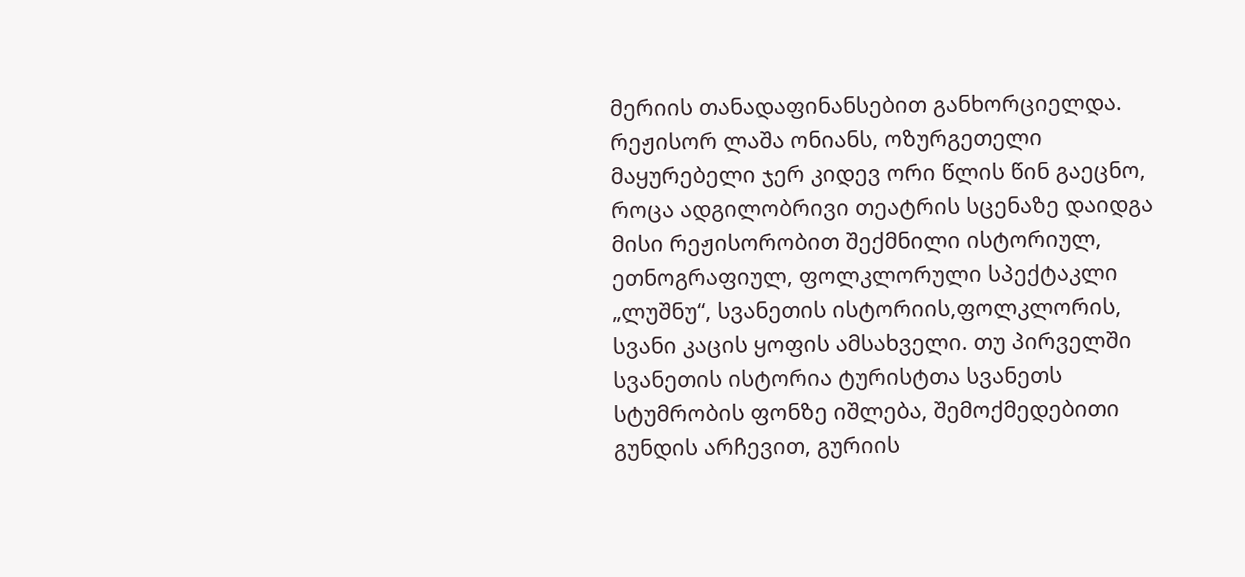მერიის თანადაფინანსებით განხორციელდა.
რეჟისორ ლაშა ონიანს, ოზურგეთელი მაყურებელი ჯერ კიდევ ორი წლის წინ გაეცნო, როცა ადგილობრივი თეატრის სცენაზე დაიდგა მისი რეჟისორობით შექმნილი ისტორიულ, ეთნოგრაფიულ, ფოლკლორული სპექტაკლი „ლუშნუ“, სვანეთის ისტორიის,ფოლკლორის, სვანი კაცის ყოფის ამსახველი. თუ პირველში სვანეთის ისტორია ტურისტთა სვანეთს სტუმრობის ფონზე იშლება, შემოქმედებითი გუნდის არჩევით, გურიის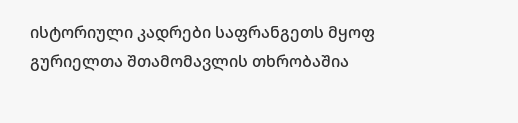ისტორიული კადრები საფრანგეთს მყოფ გურიელთა შთამომავლის თხრობაშია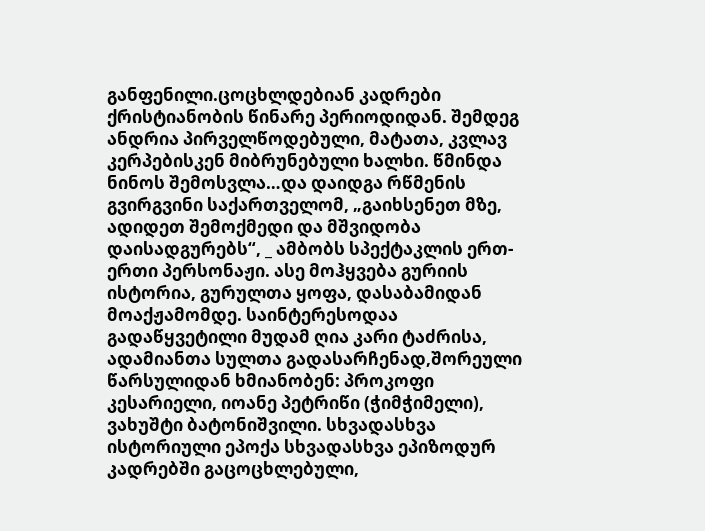განფენილი.ცოცხლდებიან კადრები ქრისტიანობის წინარე პერიოდიდან. შემდეგ ანდრია პირველწოდებული, მატათა, კვლავ კერპებისკენ მიბრუნებული ხალხი. წმინდა ნინოს შემოსვლა…და დაიდგა რწმენის გვირგვინი საქართველომ, „გაიხსენეთ მზე, ადიდეთ შემოქმედი და მშვიდობა დაისადგურებს“, _ ამბობს სპექტაკლის ერთ-ერთი პერსონაჟი. ასე მოჰყვება გურიის ისტორია, გურულთა ყოფა, დასაბამიდან მოაქჟამომდე. საინტერესოდაა გადაწყვეტილი მუდამ ღია კარი ტაძრისა, ადამიანთა სულთა გადასარჩენად,შორეული წარსულიდან ხმიანობენ: პროკოფი კესარიელი, იოანე პეტრიწი (ჭიმჭიმელი), ვახუშტი ბატონიშვილი. სხვადასხვა ისტორიული ეპოქა სხვადასხვა ეპიზოდურ კადრებში გაცოცხლებული,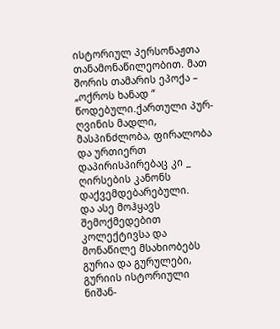ისტორიულ პერსონაჟთა თანამონაწილეობით. მათ შორის თამარის ეპოქა – „ოქროს ხანად “ წოდებული.ქართული პურ-ღვინის მადლი, მასპინძლობა, ფირალობა და ურთიერთ დაპირისპირებაც კი _ ღირსების კანონს დაქვემდებარებული.
და ასე მოჰყავს შემოქმედებით კოლექტივსა და მონაწილე მსახიობებს გურია და გურულები, გურიის ისტორიული ნიშან-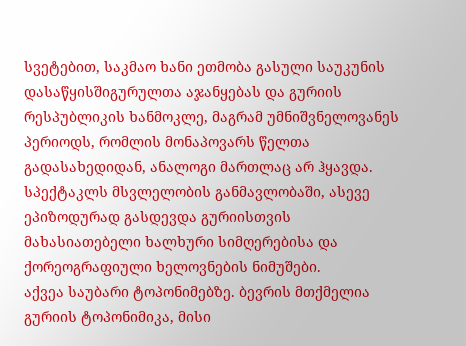სვეტებით, საკმაო ხანი ეთმობა გასული საუკუნის დასაწყისშიგურულთა აჯანყებას და გურიის რესპუბლიკის ხანმოკლე, მაგრამ უმნიშვნელოვანეს პერიოდს, რომლის მონაპოვარს წელთა გადასახედიდან, ანალოგი მართლაც არ ჰყავდა. სპექტაკლს მსვლელობის განმავლობაში, ასევე ეპიზოდურად გასდევდა გურიისთვის მახასიათებელი ხალხური სიმღერებისა და ქორეოგრაფიული ხელოვნების ნიმუშები.
აქვეა საუბარი ტოპონიმებზე. ბევრის მთქმელია გურიის ტოპონიმიკა, მისი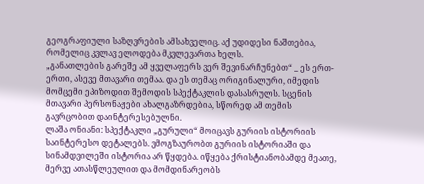გეოგრაფიული საზღვრების ამსახველიც. აქ უდიდესი ნაშთებია, რომელიც კვლავ ელოდება მკვლევართა ხელს.
„განათლების გარეშე ამ ყველაფერს ვერ შევინარჩუნებთ“ _ ეს ერთ-ერთი, ასევე მთავარი თემაა. და ეს თემაც ორიგინალური, იმედის მომცემი ეპიზოდით შემოდის სპექტაკლის დასასრულს. სცენის მთავარი პერსონაჟები ახალგაზრდებია, სწორედ ამ თემის გავრცობით დაინტერესებულნი.
ლაშა ონიანი: სპექტაკლი „გურული“ მოიცავს გურიის ისტორიის საინტერესო დეტალებს. ვმოგზაურობთ გურიის ისტორიაში და სინამდვილეში ისტორია არ წყდება. იწყება ქრისტიანობამდე მეათე, მერვე ათასწლეულით და მომდინარეობს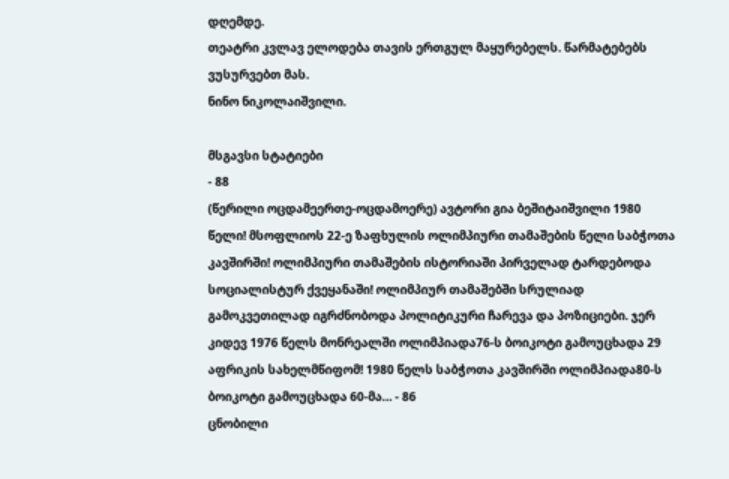დღემდე.
თეატრი კვლავ ელოდება თავის ერთგულ მაყურებელს. წარმატებებს ვუსურვებთ მას.
ნინო ნიკოლაიშვილი.

მსგავსი სტატიები
- 88
(წერილი ოცდამეერთე-ოცდამოერე) ავტორი გია ბეშიტაიშვილი 1980 წელი! მსოფლიოს 22-ე ზაფხულის ოლიმპიური თამაშების წელი საბჭოთა კავშირში! ოლიმპიური თამაშების ისტორიაში პირველად ტარდებოდა სოციალისტურ ქვეყანაში! ოლიმპიურ თამაშებში სრულიად გამოკვეთილად იგრძნობოდა პოლიტიკური ჩარევა და პოზიციები. ჯერ კიდევ 1976 წელს მონრეალში ოლიმპიადა76-ს ბოიკოტი გამოუცხადა 29 აფრიკის სახელმწიფომ! 1980 წელს საბჭოთა კავშირში ოლიმპიადა80-ს ბოიკოტი გამოუცხადა 60-მა… - 86
ცნობილი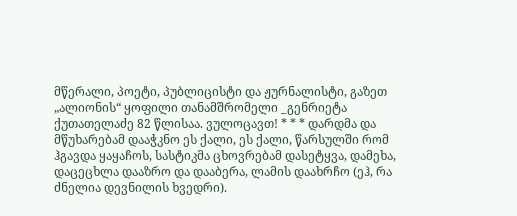მწერალი, პოეტი, პუბლიცისტი და ჟურნალისტი, გაზეთ „ალიონის“ ყოფილი თანამშრომელი _გენრიეტა ქუთათელაძე 82 წლისაა. ვულოცავთ! * * * დარდმა და მწუხარებამ დააჭკნო ეს ქალი, ეს ქალი, წარსულში რომ ჰგავდა ყაყაჩოს, სასტიკმა ცხოვრებამ დასეტყვა, დამეხა, დაცეცხლა დააზრო და დააბერა, ლამის დაახრჩო (ეჰ, რა ძნელია დევნილის ხვედრი).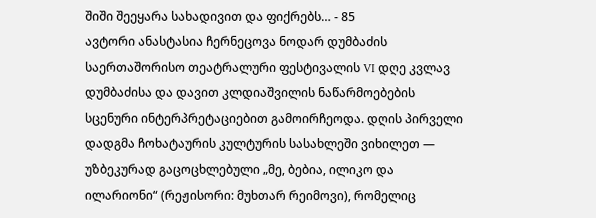შიში შეეყარა სახადივით და ფიქრებს… - 85
ავტორი ანასტასია ჩერნეცოვა ნოდარ დუმბაძის საერთაშორისო თეატრალური ფესტივალის VI დღე კვლავ დუმბაძისა და დავით კლდიაშვილის ნაწარმოებების სცენური ინტერპრეტაციებით გამოირჩეოდა. დღის პირველი დადგმა ჩოხატაურის კულტურის სასახლეში ვიხილეთ — უზბეკურად გაცოცხლებული „მე, ბებია, ილიკო და ილარიონი“ (რეჟისორი: მუხთარ რეიმოვი), რომელიც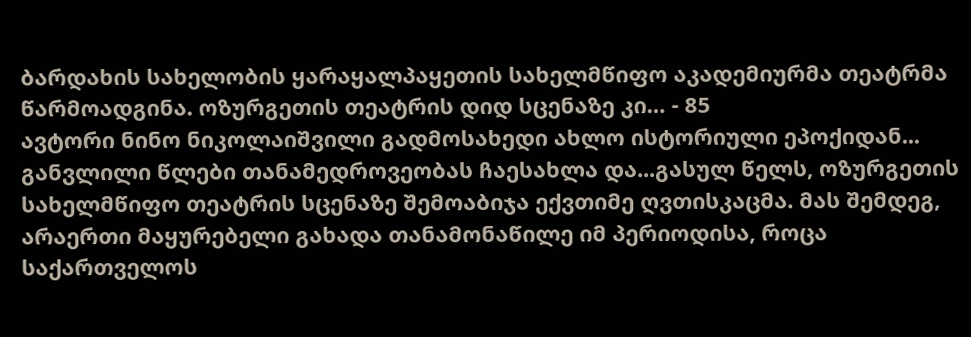ბარდახის სახელობის ყარაყალპაყეთის სახელმწიფო აკადემიურმა თეატრმა წარმოადგინა. ოზურგეთის თეატრის დიდ სცენაზე კი… - 85
ავტორი ნინო ნიკოლაიშვილი გადმოსახედი ახლო ისტორიული ეპოქიდან... განვლილი წლები თანამედროვეობას ჩაესახლა და...გასულ წელს, ოზურგეთის სახელმწიფო თეატრის სცენაზე შემოაბიჯა ექვთიმე ღვთისკაცმა. მას შემდეგ, არაერთი მაყურებელი გახადა თანამონაწილე იმ პერიოდისა, როცა საქართველოს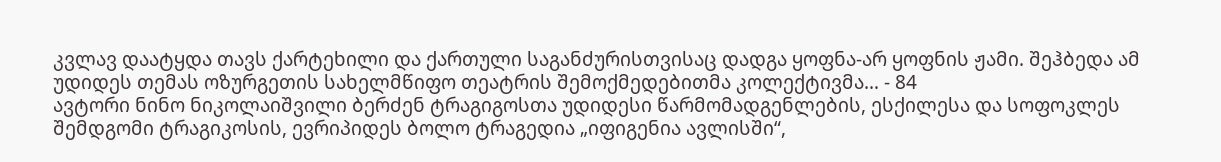კვლავ დაატყდა თავს ქარტეხილი და ქართული საგანძურისთვისაც დადგა ყოფნა-არ ყოფნის ჟამი. შეჰბედა ამ უდიდეს თემას ოზურგეთის სახელმწიფო თეატრის შემოქმედებითმა კოლექტივმა… - 84
ავტორი ნინო ნიკოლაიშვილი ბერძენ ტრაგიგოსთა უდიდესი წარმომადგენლების, ესქილესა და სოფოკლეს შემდგომი ტრაგიკოსის, ევრიპიდეს ბოლო ტრაგედია „იფიგენია ავლისში“,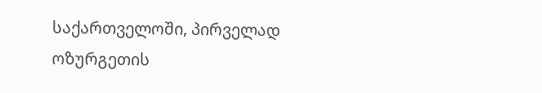საქართველოში, პირველად ოზურგეთის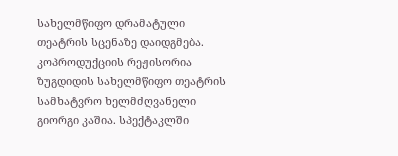სახელმწიფო დრამატული თეატრის სცენაზე დაიდგმება. კოპროდუქციის რეჟისორია ზუგდიდის სახელმწიფო თეატრის სამხატვრო ხელმძღვანელი გიორგი კაშია. სპექტაკლში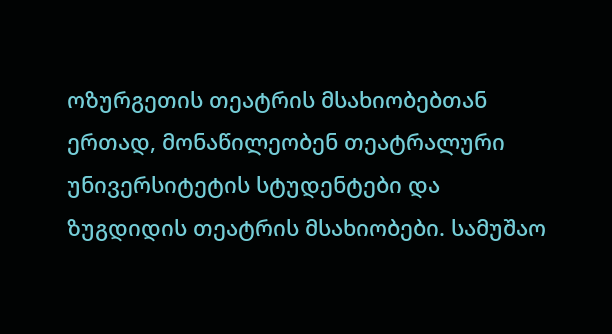ოზურგეთის თეატრის მსახიობებთან ერთად, მონაწილეობენ თეატრალური უნივერსიტეტის სტუდენტები და ზუგდიდის თეატრის მსახიობები. სამუშაო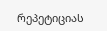რეპეტიციას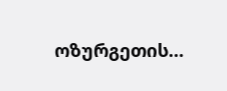ოზურგეთის…